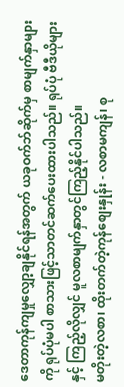ဒေတာကုန်ကျမှုလျှော့ချနိုင်ရန်အတွက် ယခုဝက်ဘ်ဆိုက်မှ စာမျက်နှာများကို ရုပ်ပုံမပါ စာသားဖြင့်သာတင်ဆက်ပေးထားပါသည်။ ရုပ်ပုံ ဗီဒီယိုများနှင့် ကြည့်လိုလျှင် မူလစာမျက်နှာတွင်ကြည့်နိုင်ပါသည်။
မတိုးတဲ့လစာ၊ ထိုးတက်တဲ့ကုန်စျေးနှုန်း - လစာမကျန်၊ စု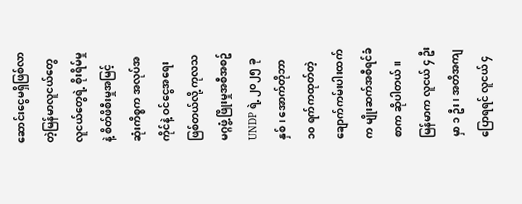ဆောင်းငွေမရှိဖြစ်လာတဲ့မြန်မာလူငယ်တွေ
လူငယ်တွေရဲ့ စိုးရိမ်မှုနဲ့ စိတ်ဖိစီးမှုအမြင့်ဆုံးကိစ္စက အလုပ်အကိုင်နဲ့ ဝင်ငွေအရေးဖြစ်တယ်လို့ ကုလသမဂ္ဂဖွံ့ဖြိုးမှုအစီအစဥ် UNDP ရဲ့ ၂၀၂၅ ခုနှစ်၊ အောက်တိုဘာ ၁၀ ရက်ကထုတ်တဲ့ ချောက်ကမ်းပါးထက်က မျိုးဆက်အစီရင်ခံစာက ဆိုပါတယ်။
မြန်မာက လူငယ် ၄ ဦးမှာ ၁ ဦး၊ အတိအကျပြောရရင် လူငယ် ၄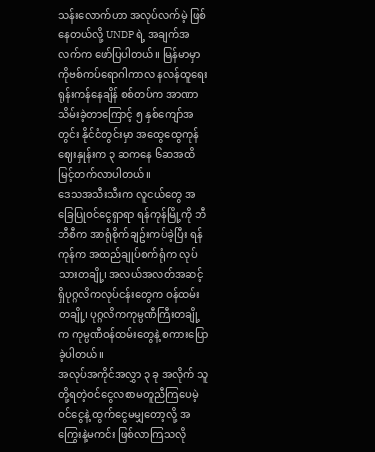သန်းလောက်ဟာ အလုပ်လက်မဲ့ ဖြစ်နေတယ်လို့ UNDP ရဲ့ အချက်အလက်က ဖော်ပြပါတယ်။ မြန်မာမှာ ကိုဗစ်ကပ်ရောဂါကာလ နလန်ထူရေး ရုန်းကန်နေချိန် စစ်တပ်က အာဏာသိမ်းခဲ့တာကြောင့် ၅ နှစ်ကျော်အတွင်း နိုင်ငံတွင်းမှာ အထွေထွေကုန်ဈေးနှုန်းက ၃ ဆကနေ ၆ဆအထိ မြင့်တက်လာပါတယ်။
ဒေသအသီးသီးက လူငယ်တွေ အခြေပြုဝင်ငွေရှာရာ ရန်ကုန်မြို့ကို ဘီဘီစီက အာရုံစိုက်ချဥ်းကပ်ခဲ့ပြီး ရန်ကုန်က အထည်ချုပ်စက်ရုံက လုပ်သားတချို့၊ အလယ်အလတ်အဆင့်ရှိပုဂ္ဂလိကလုပ်ငန်းတွေက ဝန်ထမ်းတချို့၊ ပုဂ္ဂလိကကုမ္ပဏီကြီးတချို့က ကုမ္ပဏီဝန်ထမ်းတွေနဲ့ စကားပြောခဲ့ပါတယ်။
အလုပ်အကိုင်အလွှာ ၃ ခု အလိုက် သူတို့ရတဲ့ဝင်ငွေလစာမတူညီကြပေမဲ့ ဝင်ငွေနဲ့ ထွက်ငွေမမျှတော့လို့ အကြွေးနဲ့မကင်း ဖြစ်လာကြသလို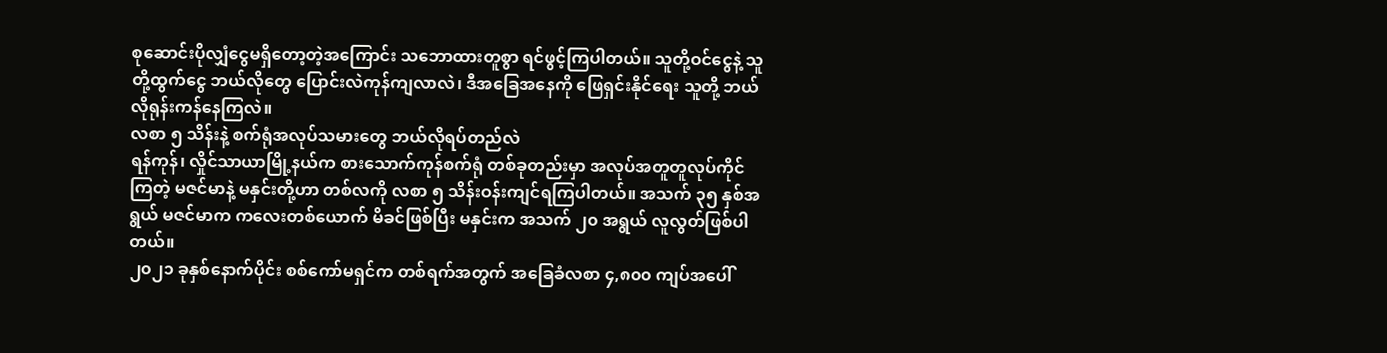စုဆောင်းပိုလျှံငွေမရှိတော့တဲ့အကြောင်း သဘောထားတူစွာ ရင်ဖွင့်ကြပါတယ်။ သူတို့ဝင်ငွေနဲ့ သူတို့ထွက်ငွေ ဘယ်လိုတွေ ပြောင်းလဲကုန်ကျလာလဲ၊ ဒီအခြေအနေကို ဖြေရှင်းနိုင်ရေး သူတို့ ဘယ်လိုရုန်းကန်နေကြလဲ။
လစာ ၅ သိန်းနဲ့ စက်ရုံအလုပ်သမားတွေ ဘယ်လိုရပ်တည်လဲ
ရန်ကုန်၊ လှိုင်သာယာမြို့နယ်က စားသောက်ကုန်စက်ရုံ တစ်ခုတည်းမှာ အလုပ်အတူတူလုပ်ကိုင်ကြတဲ့ မဇင်မာနဲ့ မနှင်းတို့ဟာ တစ်လကို လစာ ၅ သိန်းဝန်းကျင်ရကြပါတယ်။ အသက် ၃၅ နှစ်အရွယ် မဇင်မာက ကလေးတစ်ယောက် မိခင်ဖြစ်ပြီး မနှင်းက အသက် ၂၀ အရွယ် လူလွတ်ဖြစ်ပါတယ်။
၂၀၂၁ ခုနှစ်နောက်ပိုင်း စစ်ကော်မရှင်က တစ်ရက်အတွက် အခြေခံလစာ ၄,၈၀၀ ကျပ်အပေါ်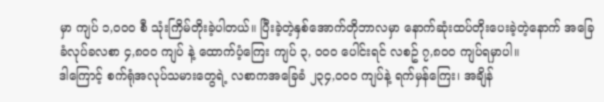မှာ ကျပ် ၁,၀၀၀ စီ သုံးကြိမ်တိုးခဲ့ပါတယ်။ ပြီးခဲ့တဲ့နှစ်အောက်တိုဘာလမှာ နောက်ဆုံးထပ်တိုးပေးခဲ့တဲ့နောက် အခြေခံလုပ်ခလစာ ၄,၈၀၀ ကျပ် နဲ့ ထောက်ပံ့ကြေး ကျပ် ၃, ၀၀၀ ပေါင်းရင် လစဥ် ၇,၈၀၀ ကျပ်ရမှာပါ။
ဒါကြောင့် စက်ရုံအလုပ်သမားတွေရဲ့ လစာကအခြေခံ ၂၃၄,၀၀၀ ကျပ်နဲ့ ရက်မှန်ကြေး၊ အချိန်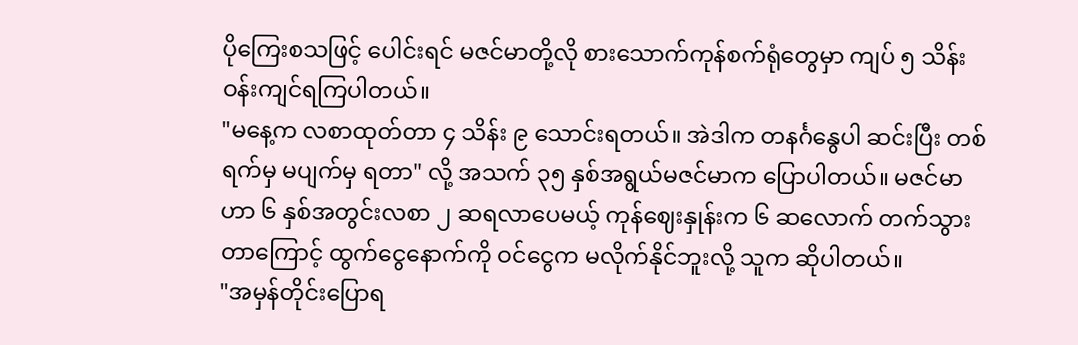ပိုကြေးစသဖြင့် ပေါင်းရင် မဇင်မာတို့လို စားသောက်ကုန်စက်ရုံတွေမှာ ကျပ် ၅ သိန်းဝန်းကျင်ရကြပါတယ်။
"မနေ့က လစာထုတ်တာ ၄ သိန်း ၉ သောင်းရတယ်။ အဲဒါက တနင်္ဂနွေပါ ဆင်းပြီး တစ်ရက်မှ မပျက်မှ ရတာ" လို့ အသက် ၃၅ နှစ်အရွယ်မဇင်မာက ပြောပါတယ်။ မဇင်မာဟာ ၆ နှစ်အတွင်းလစာ ၂ ဆရလာပေမယ့် ကုန်ဈေးနှုန်းက ၆ ဆလောက် တက်သွားတာကြောင့် ထွက်ငွေနောက်ကို ဝင်ငွေက မလိုက်နိုင်ဘူးလို့ သူက ဆိုပါတယ်။
"အမှန်တိုင်းပြောရ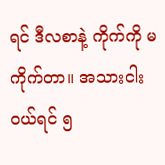ရင် ဒီလစာနဲ့ ကိုက်ကို မကိုက်တာ။ အသားငါးဝယ်ရင် ၅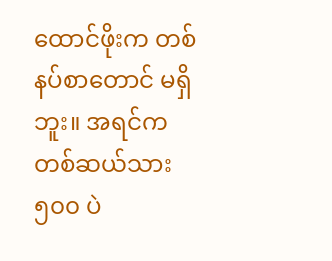ထောင်ဖိုးက တစ်နပ်စာတောင် မရှိဘူး။ အရင်က တစ်ဆယ်သား ၅၀၀ ပဲ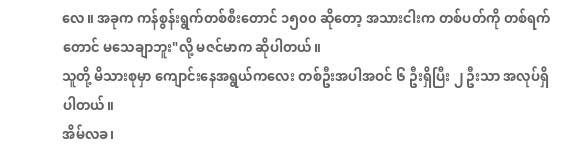လေ။ အခုက ကန်စွန်းရွက်တစ်စီးတောင် ၁၅၀၀ ဆိုတော့ အသားငါးက တစ်ပတ်ကို တစ်ရက်တောင် မသေချာဘူး"လို့ မဇင်မာက ဆိုပါတယ်။
သူတို့ မိသားစုမှာ ကျောင်းနေအရွယ်ကလေး တစ်ဦးအပါအဝင် ၆ ဦးရှိပြီး ၂ ဦးသာ အလုပ်ရှိပါတယ်။
အိမ်လခ၊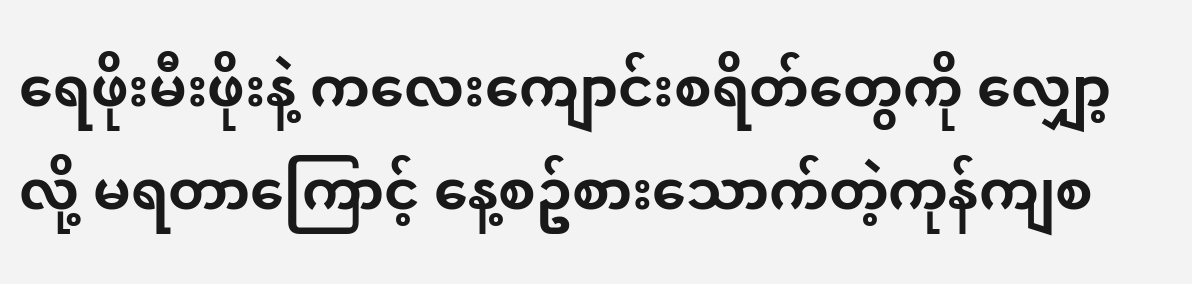ရေဖိုးမီးဖိုးနဲ့ ကလေးကျောင်းစရိတ်တွေကို လျှော့လို့ မရတာကြောင့် နေ့စဥ်စားသောက်တဲ့ကုန်ကျစ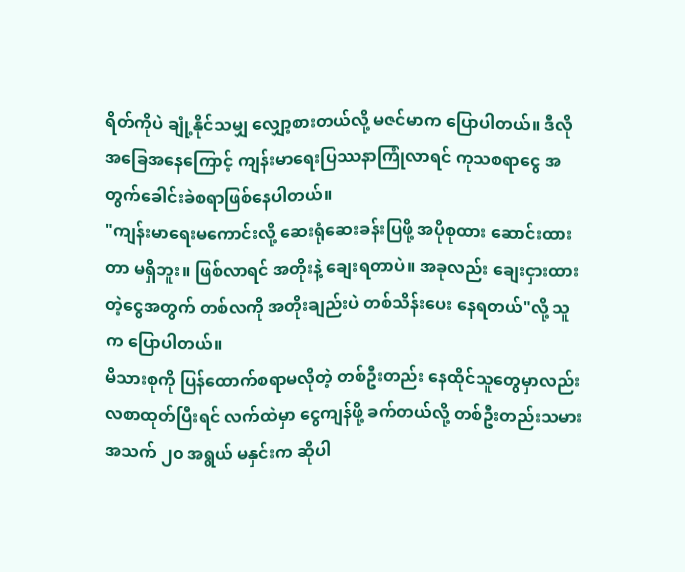ရိတ်ကိုပဲ ချုံ့နိုင်သမျှ လျှော့စားတယ်လို့ မဇင်မာက ပြောပါတယ်။ ဒီလိုအခြေအနေကြောင့် ကျန်းမာရေးပြဿနာကြုံလာရင် ကုသစရာငွေ အတွက်ခေါင်းခဲစရာဖြစ်နေပါတယ်။
"ကျန်းမာရေးမကောင်းလို့ ဆေးရုံဆေးခန်းပြဖို့ အပိုစုထား ဆောင်းထားတာ မရှိဘူး။ ဖြစ်လာရင် အတိုးနဲ့ ချေးရတာပဲ။ အခုလည်း ချေးငှားထားတဲ့ငွေအတွက် တစ်လကို အတိုးချည်းပဲ တစ်သိန်းပေး နေရတယ်"လို့ သူက ပြောပါတယ်။
မိသားစုကို ပြန်ထောက်စရာမလိုတဲ့ တစ်ဦးတည်း နေထိုင်သူတွေမှာလည်း လစာထုတ်ပြီးရင် လက်ထဲမှာ ငွေကျန်ဖို့ ခက်တယ်လို့ တစ်ဦးတည်းသမား အသက် ၂၀ အရွယ် မနှင်းက ဆိုပါ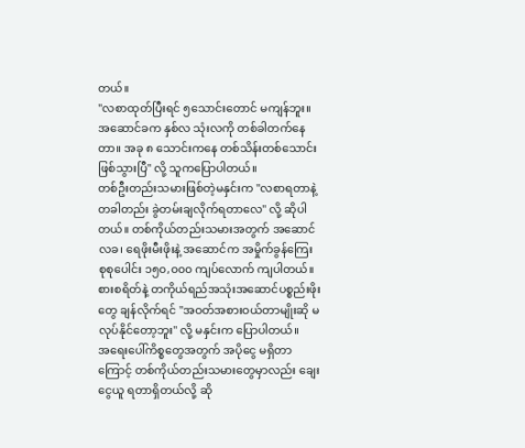တယ်။
''လစာထုတ်ပြီးရင် ၅သောင်းတောင် မကျန်ဘူး။ အဆောင်ခက နှစ်လ သုံးလကို တစ်ခါတက်နေတာ။ အခု ၈ သောင်းကနေ တစ်သိန်းတစ်သောင်း ဖြစ်သွားပြီ" လို့ သူကပြောပါတယ်။
တစ်ဦးတည်းသမားဖြစ်တဲ့မနှင်းက ''လစာရတာနဲ့ တခါတည်း ခွဲတမ်းချလိုက်ရတာလေ" လို့ ဆိုပါတယ်။ တစ်ကိုယ်တည်းသမားအတွက် အဆောင်လခ၊ ရေဖိုးမီးဖိုးနဲ့ အဆောင်က အမှိုက်ခွန်ကြေး စုစုပေါင်း ၁၅၀,၀၀၀ ကျပ်လောက် ကျပါတယ်။ စားစရိတ်နဲ့ တကိုယ်ရည်အသုံးအဆောင်ပစ္စည်းဖိုးတွေ ချန်လိုက်ရင် "အဝတ်အစားဝယ်တာမျိုးဆို မလုပ်နိုင်တော့ဘူး" လို့ မနှင်းက ပြောပါတယ်။
အရေးပေါ်ကိစ္စတွေအတွက် အပိုငွေ မရှိတာကြောင့် တစ်ကိုယ်တည်းသမားတွေမှာလည်း ချေးငွေယူ ရတာရှိတယ်လို့ ဆို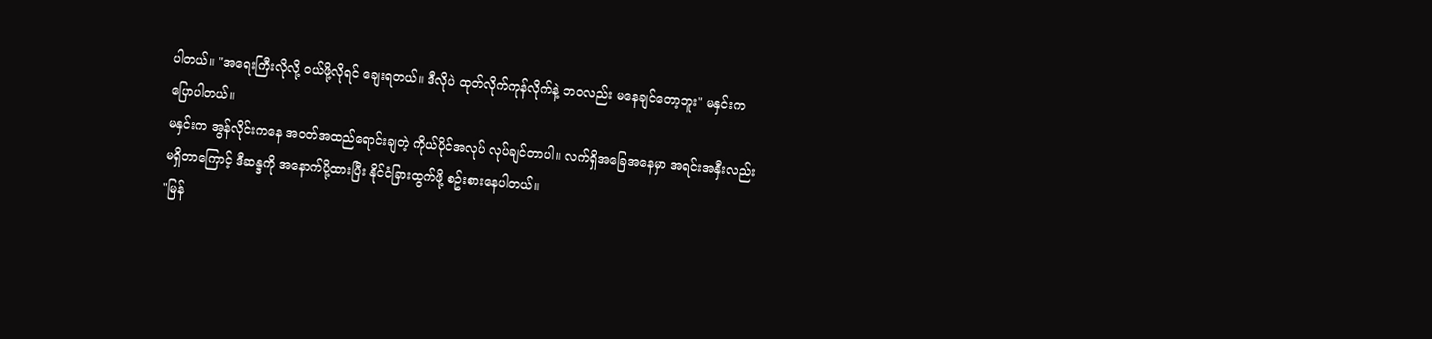ပါတယ်။ "အရေးကြီးလိုလို့ ဝယ်ဖို့လိုရင် ချေးရတယ်။ ဒီလိုပဲ ထုတ်လိုက်ကုန်လိုက်နဲ့ ဘဝလည်း မနေချင်တော့ဘူး" မနှင်းက ပြောပါတယ်။
မနှင်းက အွန်လိုင်းကနေ အဝတ်အထည်ရောင်းချတဲ့ ကိုယ်ပိုင်အလုပ် လုပ်ချင်တာပါ။ လက်ရှိအခြေအနေမှာ အရင်းအနှီးလည်း မရှိတာကြောင့် ဒီဆန္ဒကို အနောက်ပို့ထားပြီး နိုင်ငံခြားထွက်ဖို့ စဥ်းစားနေပါတယ်။
"မြန်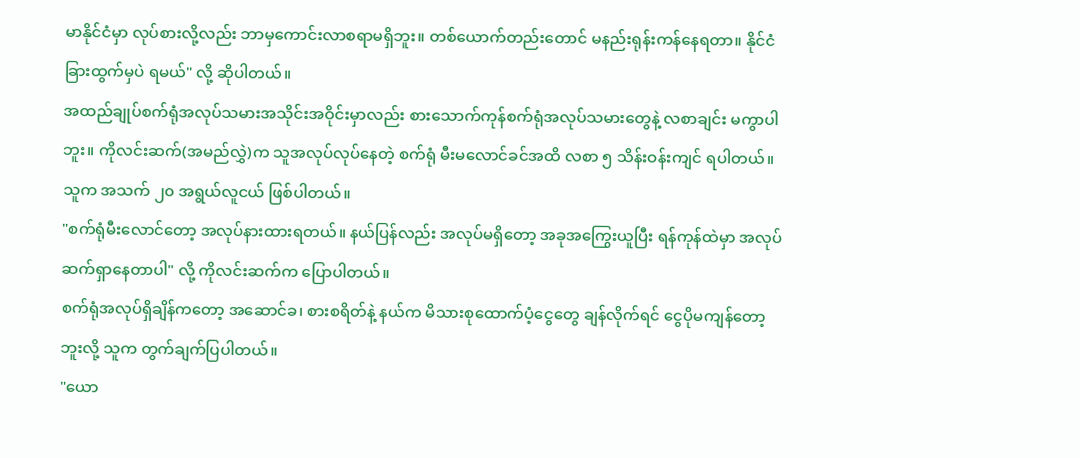မာနိုင်ငံမှာ လုပ်စားလို့လည်း ဘာမှကောင်းလာစရာမရှိဘူး။ တစ်ယောက်တည်းတောင် မနည်းရုန်းကန်နေရတာ။ နိုင်ငံခြားထွက်မှပဲ ရမယ်" လို့ ဆိုပါတယ်။
အထည်ချုပ်စက်ရုံအလုပ်သမားအသိုင်းအဝိုင်းမှာလည်း စားသောက်ကုန်စက်ရုံအလုပ်သမားတွေနဲ့ လစာချင်း မကွာပါဘူး။ ကိုလင်းဆက်(အမည်လွှဲ)က သူအလုပ်လုပ်နေတဲ့ စက်ရုံ မီးမလောင်ခင်အထိ လစာ ၅ သိန်းဝန်းကျင် ရပါတယ်။ သူက အသက် ၂၀ အရွယ်လူငယ် ဖြစ်ပါတယ်။
"စက်ရုံမီးလောင်တော့ အလုပ်နားထားရတယ်။ နယ်ပြန်လည်း အလုပ်မရှိတော့ အခုအကြွေးယူပြီး ရန်ကုန်ထဲမှာ အလုပ်ဆက်ရှာနေတာပါ" လို့ ကိုလင်းဆက်က ပြောပါတယ်။
စက်ရုံအလုပ်ရှိချိန်ကတော့ အဆောင်ခ၊ စားစရိတ်နဲ့ နယ်က မိသားစုထောက်ပံ့ငွေတွေ ချန်လိုက်ရင် ငွေပိုမကျန်တော့ဘူးလို့ သူက တွက်ချက်ပြပါတယ်။
"ယော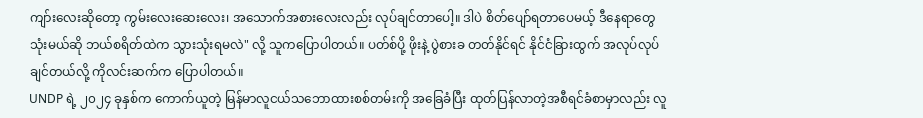ကျာ်းလေးဆိုတော့ ကွမ်းလေးဆေးလေး၊ အသောက်အစားလေးလည်း လုပ်ချင်တာပေါ့။ ဒါပဲ စိတ်ပျော်ရတာပေမယ့် ဒီနေရာတွေသုံးမယ်ဆို ဘယ်စရိတ်ထဲက သွားသုံးရမလဲ" လို့ သူကပြောပါတယ်။ ပတ်စ်ပို့ ဖိုးနဲ့ ပွဲစားခ တတ်နိုင်ရင် နိုင်ငံခြားထွက် အလုပ်လုပ်ချင်တယ်လို့ ကိုလင်းဆက်က ပြောပါတယ်။
UNDP ရဲ့ ၂၀၂၄ ခုနှစ်က ကောက်ယူတဲ့ မြန်မာလူငယ်သဘောထားစစ်တမ်းကို အခြေခံပြီး ထုတ်ပြန်လာတဲ့အစီရင်ခံစာမှာလည်း လူ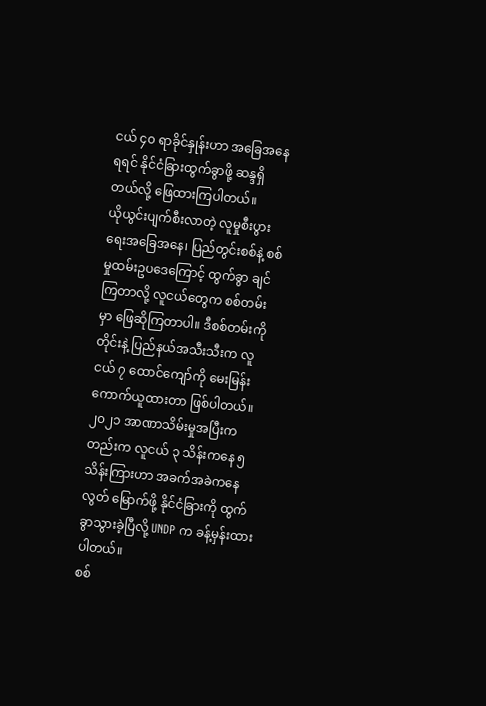ငယ် ၄၀ ရာခိုင်နှုန်းဟာ အခြေအနေရရင် နိုင်ငံခြားထွက်ခွာဖို့ ဆန္ဒရှိတယ်လို့ ဖြေထားကြပါတယ်။
ယိုယွင်းပျက်စီးလာတဲ့ လူမှုစီးပွားရေးအခြေအနေ၊ ပြည်တွင်းစစ်နဲ့ စစ်မှုထမ်းဥပဒေကြောင့် ထွက်ခွာ ချင်ကြတာလို့ လူငယ်တွေက စစ်တမ်းမှာ ဖြေဆိုကြတာပါ။ ဒီစစ်တမ်းကို တိုင်းနဲ့ ပြည်နယ်အသီးသီးက လူငယ် ၇ ထောင်ကျော်ကို မေးမြန်းကောက်ယူထားတာ ဖြစ်ပါတယ်။
၂၀၂၁ အာဏာသိမ်းမှုအပြီးကတည်းက လူငယ် ၃ သိန်းကနေ ၅ သိန်းကြားဟာ အခက်အခဲကနေလွတ် မြောက်ဖို့ နိုင်ငံခြားကို ထွက်ခွာသွားခဲ့ပြီလို့ UNDP က ခန့်မှန်းထားပါတယ်။
စစ်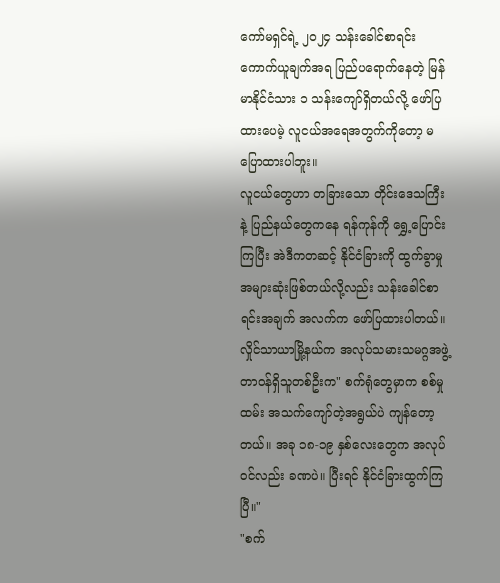ကော်မရှင်ရဲ့ ၂၀၂၄ သန်းခေါင်စာရင်းကောက်ယူချက်အရ ပြည်ပရောက်နေတဲ့ မြန်မာနိုင်ငံသား ၁ သန်းကျော်ရှိတယ်လို့ ဖော်ပြထားပေမဲ့ လူငယ်အရေအတွက်ကိုတော့ မပြောထားပါဘူး။
လူငယ်တွေဟာ တခြားသော တိုင်းဒေသကြီးနဲ့ ပြည်နယ်တွေကနေ ရန်ကုန်ကို ရွှေ့ပြောင်းကြပြီး အဲဒီကတဆင့် နိုင်ငံခြားကို ထွက်ခွာမှု အများဆုံးဖြစ်တယ်လို့လည်း သန်းခေါင်စာရင်းအချက် အလက်က ဖော်ပြထားပါတယ်။
လှိုင်သာယာမြို့နယ်က အလုပ်သမားသမဂ္ဂအဖွဲ့တာဝန်ရှိသူတစ်ဦးက" စက်ရုံတွေမှာက စစ်မှုထမ်း အသက်ကျော်တဲ့အရွယ်ပဲ ကျန်တော့တယ်။ အခု ၁၈-၁၉ နှစ်လေးတွေက အလုပ်ဝင်လည်း ခဏပဲ။ ပြီးရင် နိုင်ငံခြားထွက်ကြပြီ။"
"စက်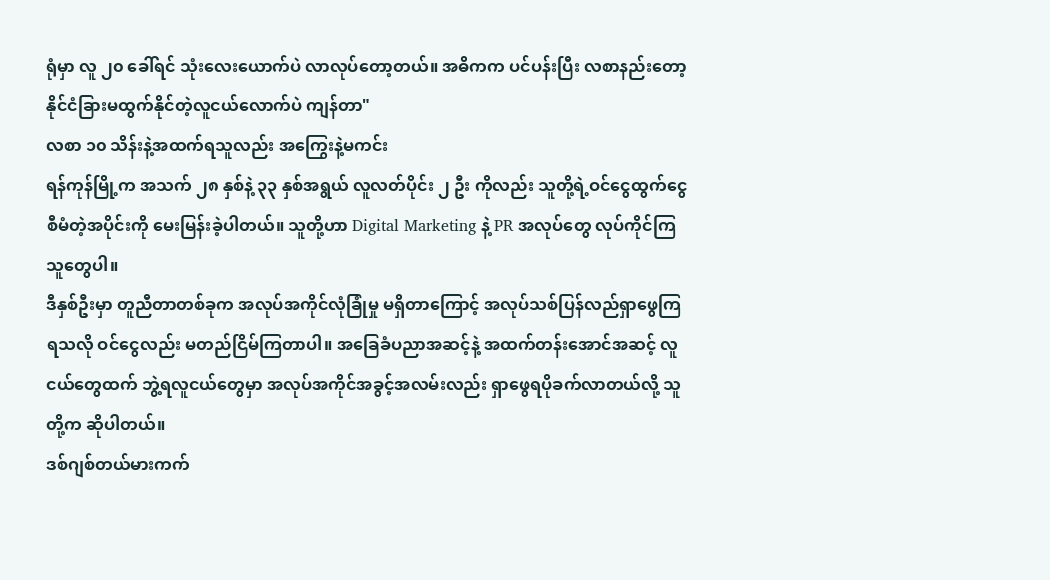ရုံမှာ လူ ၂၀ ခေါ်ရင် သုံးလေးယောက်ပဲ လာလုပ်တော့တယ်။ အဓိကက ပင်ပန်းပြီး လစာနည်းတော့ နိုင်ငံခြားမထွက်နိုင်တဲ့လူငယ်လောက်ပဲ ကျန်တာ"
လစာ ၁၀ သိန်းနဲ့အထက်ရသူလည်း အကြွေးနဲ့မကင်း
ရန်ကုန်မြို့က အသက် ၂၈ နှစ်နဲ့ ၃၃ နှစ်အရွယ် လူလတ်ပိုင်း ၂ ဦး ကိုလည်း သူတို့ရဲ့ဝင်ငွေထွက်ငွေ စီမံတဲ့အပိုင်းကို မေးမြန်းခဲ့ပါတယ်။ သူတို့ဟာ Digital Marketing နဲ့ PR အလုပ်တွေ လုပ်ကိုင်ကြသူတွေပါ။
ဒီနှစ်ဦးမှာ တူညီတာတစ်ခုက အလုပ်အကိုင်လုံခြုံမှု မရှိတာကြောင့် အလုပ်သစ်ပြန်လည်ရှာဖွေကြရသလို ဝင်ငွေလည်း မတည်ငြိမ်ကြတာပါ။ အခြေခံပညာအဆင့်နဲ့ အထက်တန်းအောင်အဆင့် လူငယ်တွေထက် ဘွဲ့ရလူငယ်တွေမှာ အလုပ်အကိုင်အခွင့်အလမ်းလည်း ရှာဖွေရပိုခက်လာတယ်လို့ သူတို့က ဆိုပါတယ်။
ဒစ်ဂျစ်တယ်မားကက်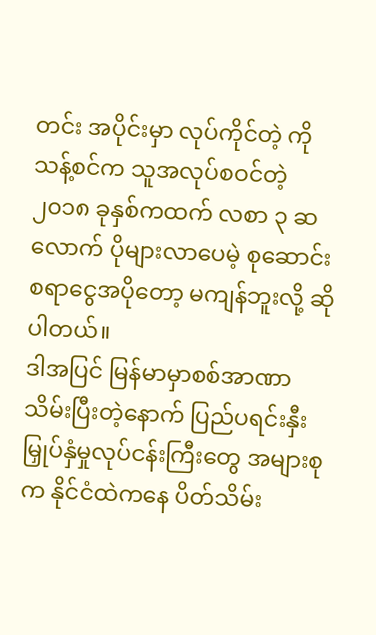တင်း အပိုင်းမှာ လုပ်ကိုင်တဲ့ ကိုသန့်စင်က သူအလုပ်စဝင်တဲ့ ၂၀၁၈ ခုနှစ်ကထက် လစာ ၃ ဆလောက် ပိုများလာပေမဲ့ စုဆောင်းစရာငွေအပိုတော့ မကျန်ဘူးလို့ ဆိုပါတယ်။
ဒါအပြင် မြန်မာမှာစစ်အာဏာသိမ်းပြီးတဲ့နောက် ပြည်ပရင်းနှီးမြှုပ်နှံမှုလုပ်ငန်းကြီးတွေ အများစုက နိုင်ငံထဲကနေ ပိတ်သိမ်း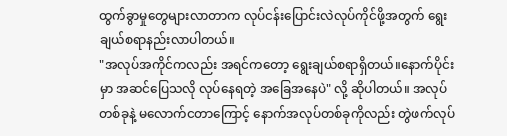ထွက်ခွာမှုတွေများလာတာက လုပ်ငန်းပြောင်းလဲလုပ်ကိုင်ဖို့အတွက် ရွေးချယ်စရာနည်းလာပါတယ်။
"အလုပ်အကိုင်ကလည်း အရင်ကတော့ ရွေးချယ်စရာရှိတယ်။နောက်ပိုင်းမှာ အဆင်ပြေသလို လုပ်နေရတဲ့ အခြေအနေပဲ" လို့ ဆိုပါတယ်။ အလုပ်တစ်ခုနဲ့ မလောက်ငတာကြောင့် နောက်အလုပ်တစ်ခုကိုလည်း တွဲဖက်လုပ်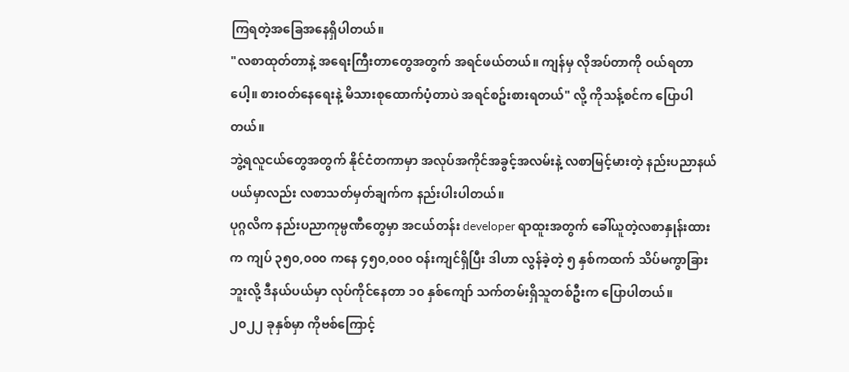ကြရတဲ့အခြေအနေရှိပါတယ်။
"လစာထုတ်တာနဲ့ အရေးကြီးတာတွေအတွက် အရင်ဖယ်တယ်။ ကျန်မှ လိုအပ်တာကို ဝယ်ရတာပေါ့။ စားဝတ်နေရေးနဲ့ မိသားစုထောက်ပံ့တာပဲ အရင်စဥ်းစားရတယ်" လို့ ကိုသန့်စင်က ပြောပါတယ်။
ဘွဲ့ရလူငယ်တွေအတွက် နိုင်ငံတကာမှာ အလုပ်အကိုင်အခွင့်အလမ်းနဲ့ လစာမြင့်မားတဲ့ နည်းပညာနယ်ပယ်မှာလည်း လစာသတ်မှတ်ချက်က နည်းပါးပါတယ်။
ပုဂ္ဂလိက နည်းပညာကုမ္ပဏီတွေမှာ အငယ်တန်း developer ရာထူးအတွက် ခေါ်ယူတဲ့လစာနှုန်းထားက ကျပ် ၃၅၀,၀၀၀ ကနေ ၄၅၀,၀၀၀ ဝန်းကျင်ရှိပြီး ဒါဟာ လွန်ခဲ့တဲ့ ၅ နှစ်ကထက် သိပ်မကွာခြားဘူးလို့ ဒီနယ်ပယ်မှာ လုပ်ကိုင်နေတာ ၁၀ နှစ်ကျော် သက်တမ်းရှိသူတစ်ဦးက ပြောပါတယ်။
၂၀၂၂ ခုနှစ်မှာ ကိုဗစ်ကြောင့်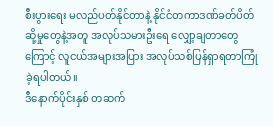စီးပွားရေး မလည်ပတ်နိုင်တာနဲ့ နိုင်ငံတကာဒဏ်ခတ်ပိတ်ဆို့မှုတွေနဲ့အတူ အလုပ်သမားဦးရေ လျှော့ချတာတွေကြောင့် လူငယ်အများအပြား အလုပ်သစ်ပြန်ရှာရတာကြုံခဲ့ရပါတယ်။
ဒီနောက်ပိုင်းနှစ် တဆက်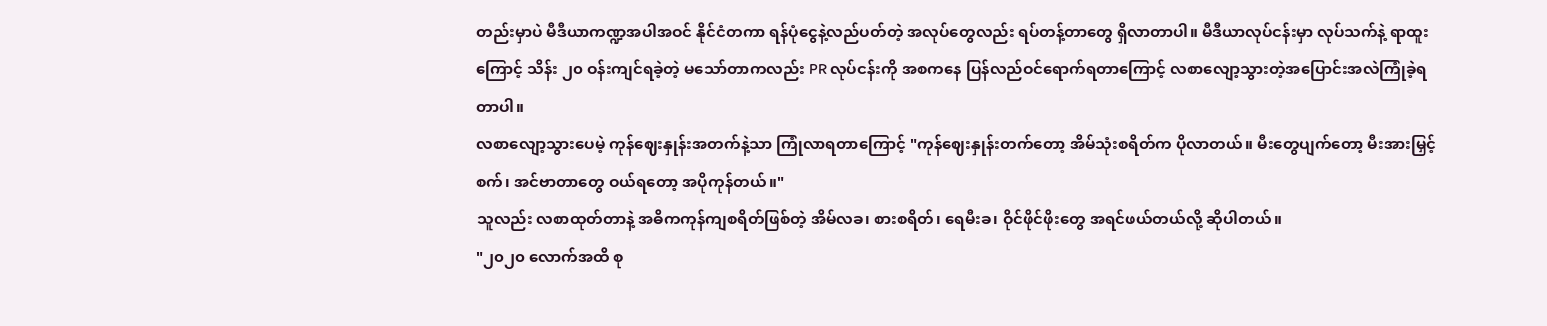တည်းမှာပဲ မီဒီယာကဏ္ဍအပါအဝင် နိုင်ငံတကာ ရန်ပုံငွေနဲ့လည်ပတ်တဲ့ အလုပ်တွေလည်း ရပ်တန့်တာတွေ ရှိလာတာပါ။ မီဒီယာလုပ်ငန်းမှာ လုပ်သက်နဲ့ ရာထူးကြောင့် သိန်း ၂၀ ဝန်းကျင်ရခဲ့တဲ့ မသော်တာကလည်း PR လုပ်ငန်းကို အစကနေ ပြန်လည်ဝင်ရောက်ရတာကြောင့် လစာလျော့သွားတဲ့အပြောင်းအလဲကြုံခဲ့ရတာပါ။
လစာလျော့သွားပေမဲ့ ကုန်ဈေးနှုန်းအတက်နဲ့သာ ကြုံလာရတာကြောင့် "ကုန်ဈေးနှုန်းတက်တော့ အိမ်သုံးစရိတ်က ပိုလာတယ်။ မီးတွေပျက်တော့ မီးအားမြှင့်စက်၊ အင်ဗာတာတွေ ဝယ်ရတော့ အပိုကုန်တယ်။"
သူလည်း လစာထုတ်တာနဲ့ အဓိကကုန်ကျစရိတ်ဖြစ်တဲ့ အိမ်လခ၊ စားစရိတ်၊ ရေမီးခ၊ ဝိုင်ဖိုင်ဖိုးတွေ အရင်ဖယ်တယ်လို့ ဆိုပါတယ်။
"၂၀၂၀ လောက်အထိ စု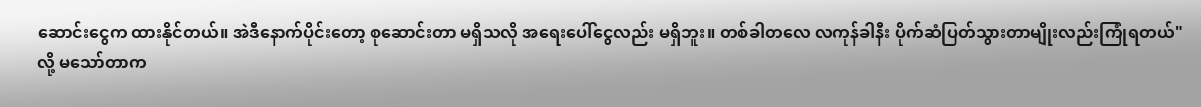ဆောင်းငွေက ထားနိုင်တယ်။ အဲဒီနောက်ပိုင်းတော့ စုဆောင်းတာ မရှိသလို အရေးပေါ်ငွေလည်း မရှိဘူး။ တစ်ခါတလေ လကုန်ခါနီး ပိုက်ဆံပြတ်သွားတာမျိုးလည်းကြုံရတယ်" လို့ မသော်တာက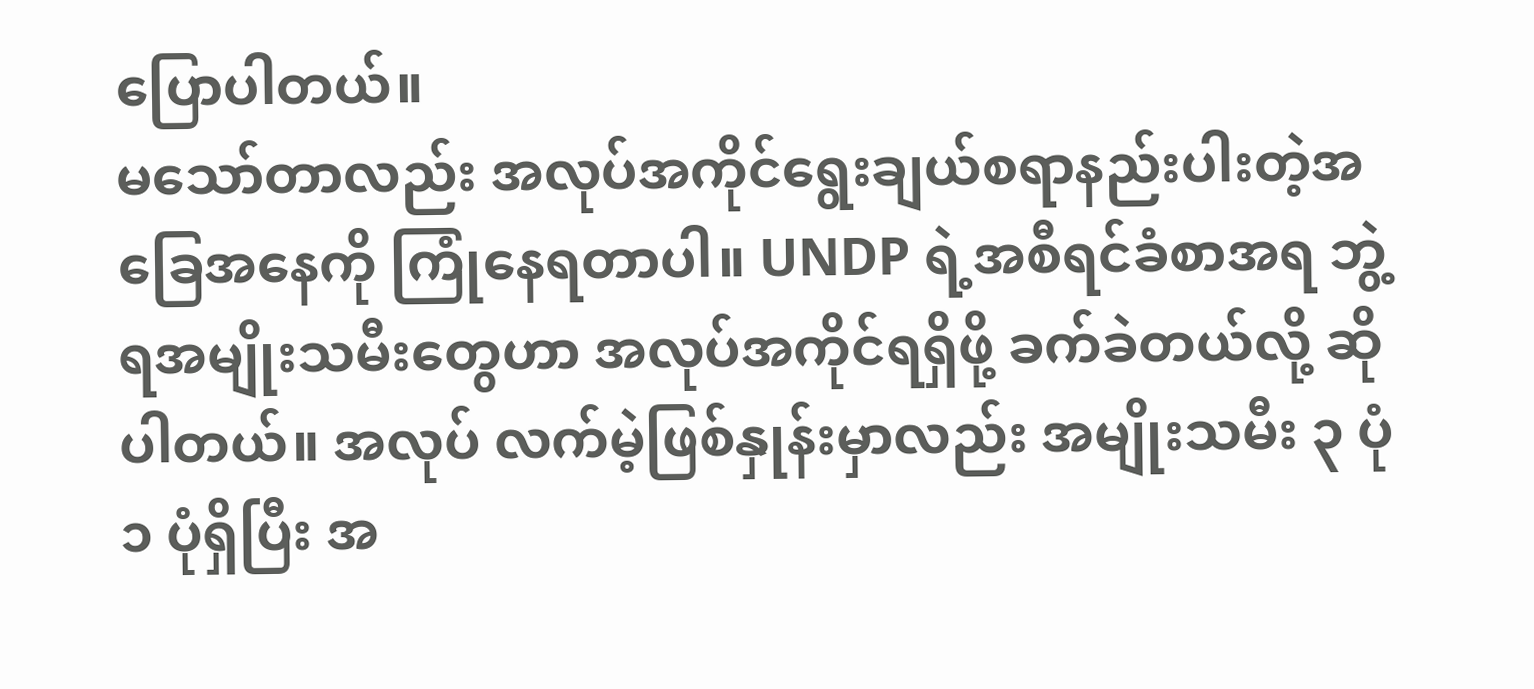ပြောပါတယ်။
မသော်တာလည်း အလုပ်အကိုင်ရွေးချယ်စရာနည်းပါးတဲ့အခြေအနေကို ကြုံနေရတာပါ။ UNDP ရဲ့အစီရင်ခံစာအရ ဘွဲ့ရအမျိုးသမီးတွေဟာ အလုပ်အကိုင်ရရှိဖို့ ခက်ခဲတယ်လို့ ဆိုပါတယ်။ အလုပ် လက်မဲ့ဖြစ်နှုန်းမှာလည်း အမျိုးသမီး ၃ ပုံ ၁ ပုံရှိပြီး အ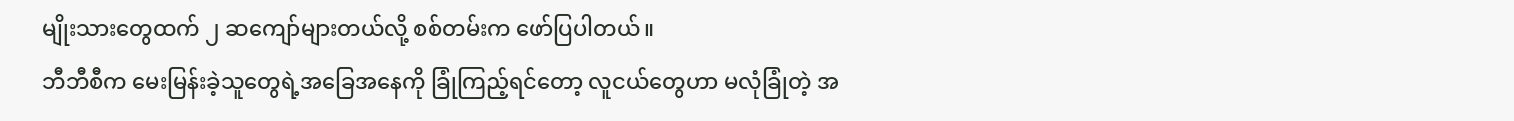မျိုးသားတွေထက် ၂ ဆကျော်များတယ်လို့ စစ်တမ်းက ဖော်ပြပါတယ်။
ဘီဘီစီက မေးမြန်းခဲ့သူတွေရဲ့အခြေအနေကို ခြုံကြည့်ရင်တော့ လူငယ်တွေဟာ မလုံခြုံတဲ့ အ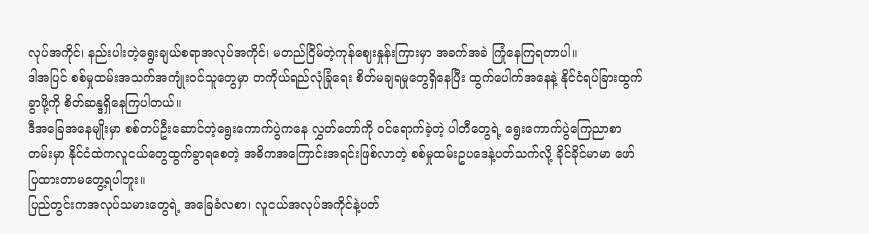လုပ်အကိုင်၊ နည်းပါးတဲ့ရွေးချယ်စရာအလုပ်အကိုင်၊ မတည်ငြိမ်တဲ့ကုန်ဈေးနှုန်းကြားမှာ အခက်အခဲ ကြုံနေကြရတာပါ။
ဒါအပြင် စစ်မှုထမ်းအသက်အကျုံးဝင်သူတွေမှာ တကိုယ်ရည်လုံခြုံရေး စိတ်မချရမှုတွေရှိနေပြီး ထွက်ပေါက်အနေနဲ့ နိုင်ငံရပ်ခြားထွက်ခွာဖို့ကို စိတ်ဆန္ဒရှိနေကြပါတယ်။
ဒီအခြေအနေမျိုးမှာ စစ်တပ်ဦးဆောင်တဲ့ရွေးကောက်ပွဲကနေ လွှတ်တော်ကို ဝင်ရောက်ခဲ့တဲ့ ပါတီတွေရဲ့ ရွေးကောက်ပွဲကြေညာစာတမ်းမှာ နိုင်ငံထဲကလူငယ်တွေထွက်ခွာရစေတဲ့ အဓိကအကြောင်းအရင်းဖြစ်လာတဲ့ စစ်မှုထမ်းဥပဒေနဲ့ပတ်သက်လို့ ခိုင်ခိုင်မာမာ ဖော်ပြထားတာမတွေ့ရပါဘူး။
ပြည်တွင်းကအလုပ်သမားတွေရဲ့ အခြေခံလစာ၊ လူငယ်အလုပ်အကိုင်နဲ့ပတ်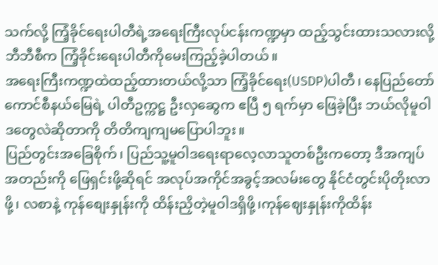သက်လို့ ကြံ့ခိုင်ရေးပါတီရဲ့အရေးကြီးလုပ်ငန်းကဏ္ဍမှာ ထည့်သွင်းထားသလားလို့ ဘီဘီစီက ကြံ့ခိုင်းရေးပါတီကိုမေးကြည့်ခဲ့ပါတယ်။
အရေးကြီးကဏ္ဍထဲထည့်ထားတယ်လို့သာ ကြံ့ခိုင်ရေး(USDP)ပါတီ၊ နေပြည်တော်ကောင်စီနယ်မြေရဲ့ ပါတီဥက္ကဋ္ဌ ဦးလှဆွေက ဧပြီ ၅ ရက်မှာ ဖြေခဲ့ပြီး ဘယ်လိုမူဝါဒတွေလဲဆိုတာကို တိတိကျကျမပြောပါဘူး။
ပြည်တွင်းအခြေစိုက်၊ ပြည်သူ့မူဝါဒရေးရာလေ့လာသူတစ်ဦးကတော့ ဒီအကျပ်အတည်းကို ဖြေရှင်းဖို့ဆိုရင် အလုပ်အကိုင်အခွင့်အလမ်းတွေ နိုင်ငံတွင်းပိုတိုးလာဖို့၊ လစာနဲ့ ကုန်စျေးနှုန်းကို ထိန်းညှိတဲ့မူဝါဒရှိဖို့၊ကုန်ဈေးနှုန်းကိုထိန်း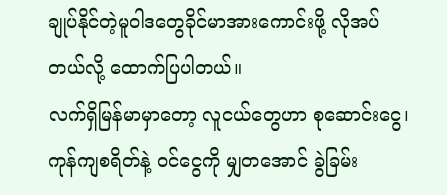ချုပ်နိုင်တဲ့မူဝါဒတွေခိုင်မာအားကောင်းဖို့ လိုအပ်တယ်လို့ ထောက်ပြပါတယ်။
လက်ရှိမြန်မာမှာတော့ လူငယ်တွေဟာ စုဆောင်းငွေ၊ကုန်ကျစရိတ်နဲ့ ဝင်ငွေကို မျှတအောင် ခွဲခြမ်း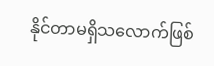နိုင်တာမရှိသလောက်ဖြစ်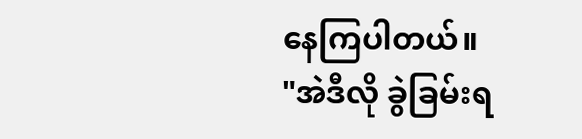နေကြပါတယ်။
"အဲဒီလို ခွဲခြမ်းရ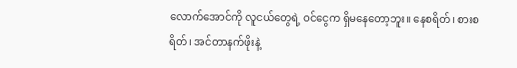လောက်အောင်ကို လူငယ်တွေရဲ့ ဝင်ငွေက ရှိမနေတော့ဘူး။ နေစရိတ်၊ စားစရိတ်၊ အင်တာနက်ဖိုးနဲ့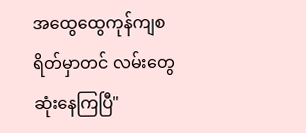အထွေထွေကုန်ကျစရိတ်မှာတင် လမ်းတွေဆုံးနေကြပြီ"